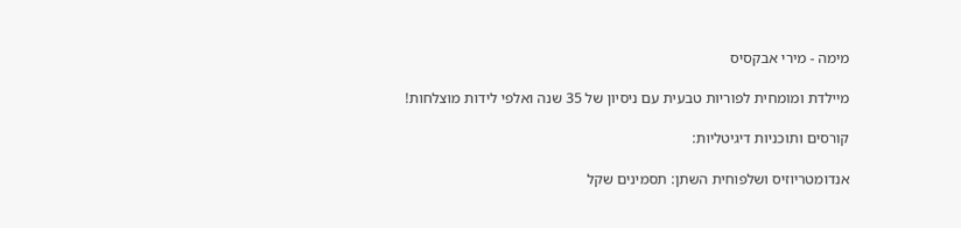מימה - מירי אבקסיס

מיילדת ומומחית לפוריות טבעית עם ניסיון של 35 שנה ואלפי לידות מוצלחות!

קורסים ותוכניות דיגיטליות:

אנדומטריוזיס ושלפוחית השתן: תסמינים שקל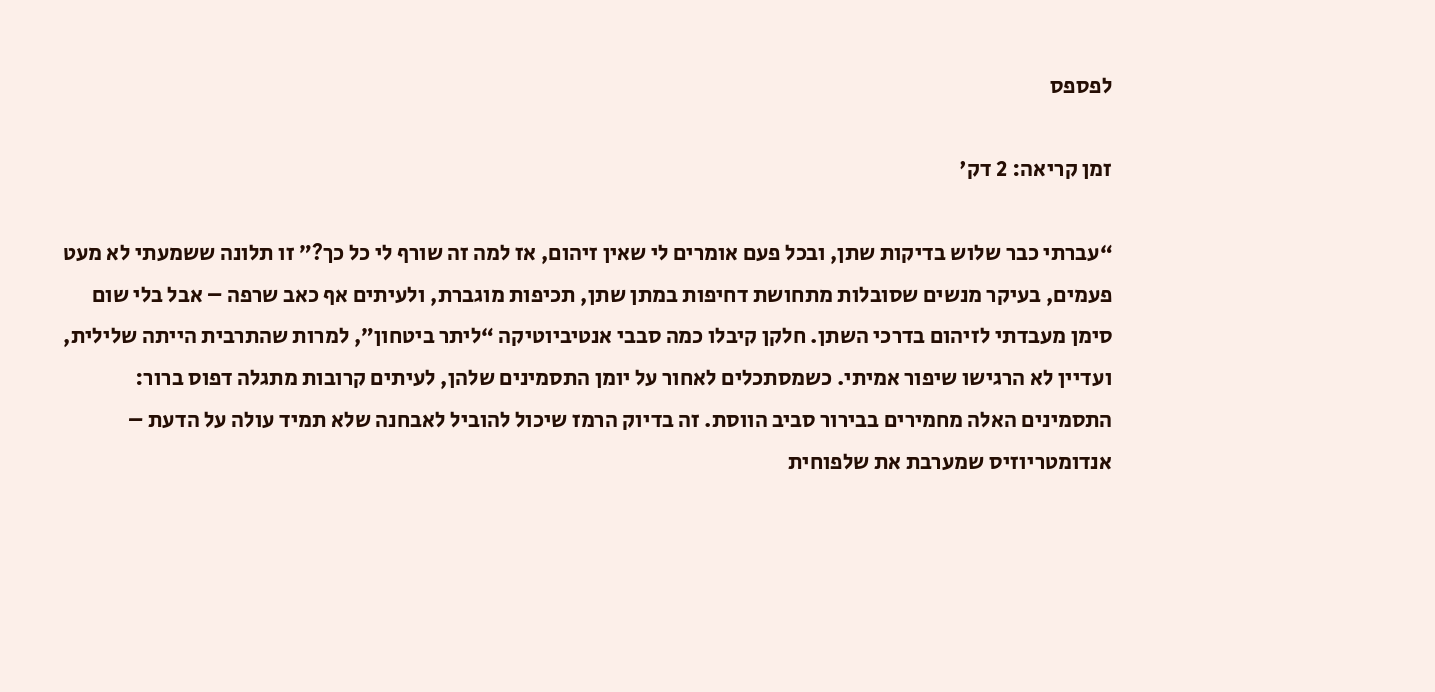לפספס

זמן קריאה: 2 דק'

“עברתי כבר שלוש בדיקות שתן, ובכל פעם אומרים לי שאין זיהום, אז למה זה שורף לי כל כך?” זו תלונה ששמעתי לא מעט פעמים, בעיקר מנשים שסובלות מתחושת דחיפות במתן שתן, תכיפות מוגברת, ולעיתים אף כאב שרפה – אבל בלי שום סימן מעבדתי לזיהום בדרכי השתן. חלקן קיבלו כמה סבבי אנטיביוטיקה “ליתר ביטחון”, למרות שהתרבית הייתה שלילית, ועדיין לא הרגישו שיפור אמיתי. כשמסתכלים לאחור על יומן התסמינים שלהן, לעיתים קרובות מתגלה דפוס ברור: התסמינים האלה מחמירים בבירור סביב הווסת. זה בדיוק הרמז שיכול להוביל לאבחנה שלא תמיד עולה על הדעת – אנדומטריוזיס שמערבת את שלפוחית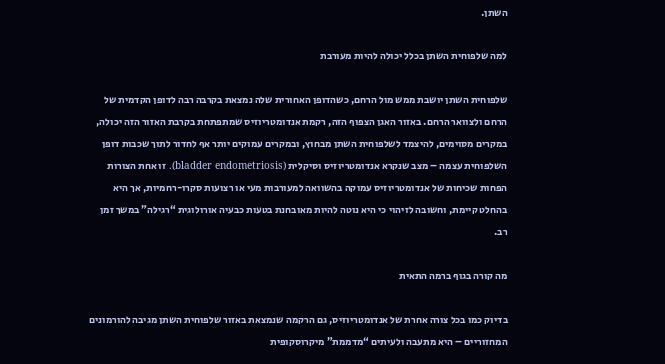השתן.

למה שלפוחית השתן בכלל יכולה להיות מעורבת

שלפוחית השתן יושבת ממש מול הרחם, כשהדופן האחורית שלה נמצאת בקרבה רבה לדופן הקדמית של הרחם ולצוואר הרחם. באזור האגן הצפוף הזה, רקמת אנדומטריוזיס שמתפתחת בקרבת האזור הזה יכולה, במקרים מסוימים, להיצמד לשלפוחית השתן מבחוץ, ובמקרים עמוקים יותר אף לחדור לתוך שכבות דופן השלפוחית עצמה – מצב שנקרא אנדומטריוזיס וסיקלית (bladder endometriosis). זו אחת הצורות הפחות שכיחות של אנדומטריוזיס עמוקה בהשוואה למעורבות מעי או רצועות סקרו-רחמיות, אך היא בהחלט קיימת, וחשובה לזיהוי כי היא נוטה להיות מאובחנת בטעות כבעיה אורולוגית “רגילה” במשך זמן רב.

מה קורה בגוף ברמה התאית

בדיוק כמו בכל צורה אחרת של אנדומטריוזיס, גם הרקמה שנמצאת באזור שלפוחית השתן מגיבה להורמונים המחזוריים – היא מתעבה ולעיתים “מדממת” מיקרוסקופית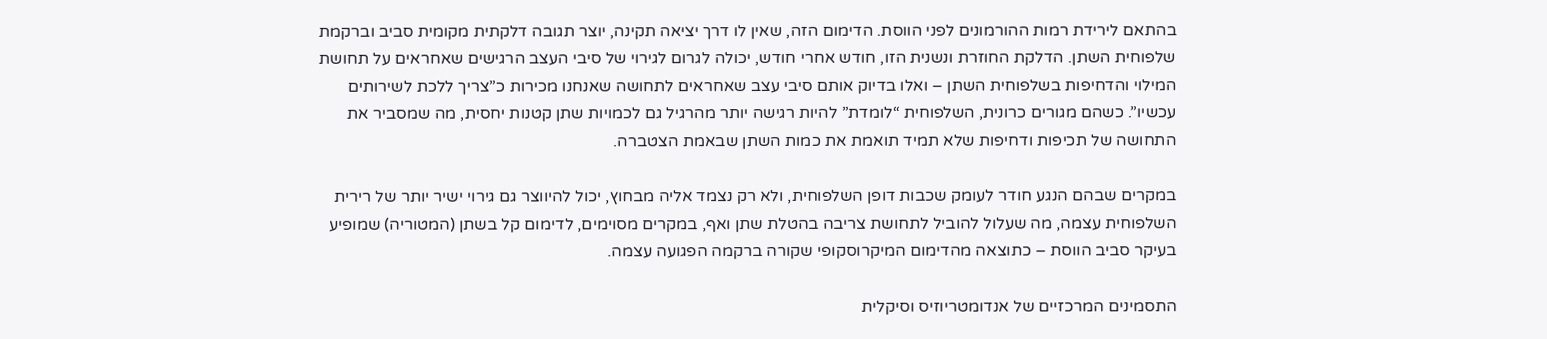בהתאם לירידת רמות ההורמונים לפני הווסת. הדימום הזה, שאין לו דרך יציאה תקינה, יוצר תגובה דלקתית מקומית סביב וברקמת שלפוחית השתן. הדלקת החוזרת ונשנית הזו, חודש אחרי חודש, יכולה לגרום לגירוי של סיבי העצב הרגישים שאחראים על תחושת המילוי והדחיפות בשלפוחית השתן – ואלו בדיוק אותם סיבי עצב שאחראים לתחושה שאנחנו מכירות כ”צריך ללכת לשירותים עכשיו”. כשהם מגורים כרונית, השלפוחית “לומדת” להיות רגישה יותר מהרגיל גם לכמויות שתן קטנות יחסית, מה שמסביר את התחושה של תכיפות ודחיפות שלא תמיד תואמת את כמות השתן שבאמת הצטברה.

במקרים שבהם הנגע חודר לעומק שכבות דופן השלפוחית, ולא רק נצמד אליה מבחוץ, יכול להיווצר גם גירוי ישיר יותר של רירית השלפוחית עצמה, מה שעלול להוביל לתחושת צריבה בהטלת שתן ואף, במקרים מסוימים, לדימום קל בשתן (המטוריה) שמופיע בעיקר סביב הווסת – כתוצאה מהדימום המיקרוסקופי שקורה ברקמה הפגועה עצמה.

התסמינים המרכזיים של אנדומטריוזיס וסיקלית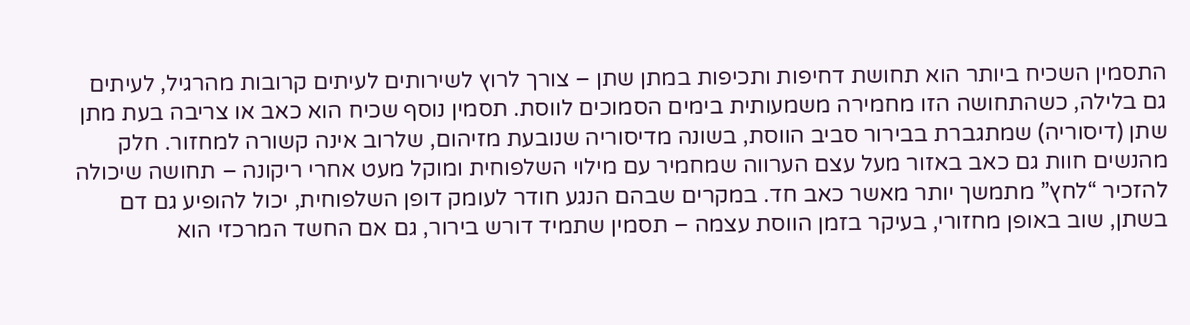התסמין השכיח ביותר הוא תחושת דחיפות ותכיפות במתן שתן – צורך לרוץ לשירותים לעיתים קרובות מהרגיל, לעיתים גם בלילה, כשהתחושה הזו מחמירה משמעותית בימים הסמוכים לווסת. תסמין נוסף שכיח הוא כאב או צריבה בעת מתן שתן (דיסוריה) שמתגברת בבירור סביב הווסת, בשונה מדיסוריה שנובעת מזיהום, שלרוב אינה קשורה למחזור. חלק מהנשים חוות גם כאב באזור מעל עצם הערווה שמחמיר עם מילוי השלפוחית ומוקל מעט אחרי ריקונה – תחושה שיכולה להזכיר “לחץ” מתמשך יותר מאשר כאב חד. במקרים שבהם הנגע חודר לעומק דופן השלפוחית, יכול להופיע גם דם בשתן, שוב באופן מחזורי, בעיקר בזמן הווסת עצמה – תסמין שתמיד דורש בירור, גם אם החשד המרכזי הוא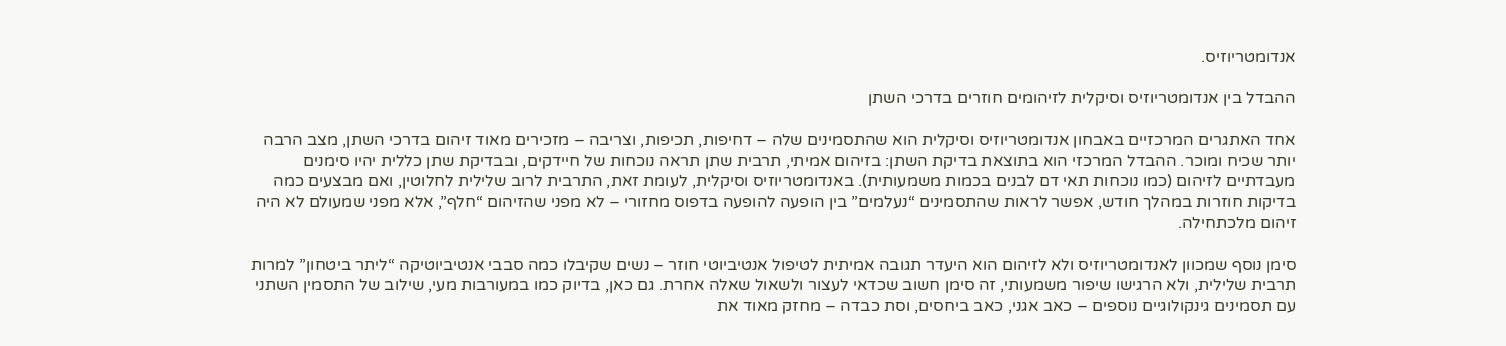אנדומטריוזיס.

ההבדל בין אנדומטריוזיס וסיקלית לזיהומים חוזרים בדרכי השתן

אחד האתגרים המרכזיים באבחון אנדומטריוזיס וסיקלית הוא שהתסמינים שלה – דחיפות, תכיפות, וצריבה – מזכירים מאוד זיהום בדרכי השתן, מצב הרבה יותר שכיח ומוכר. ההבדל המרכזי הוא בתוצאת בדיקת השתן: בזיהום אמיתי, תרבית שתן תראה נוכחות של חיידקים, ובבדיקת שתן כללית יהיו סימנים מעבדתיים לזיהום (כמו נוכחות תאי דם לבנים בכמות משמעותית). באנדומטריוזיס וסיקלית, לעומת זאת, התרבית לרוב שלילית לחלוטין, ואם מבצעים כמה בדיקות חוזרות במהלך חודש, אפשר לראות שהתסמינים “נעלמים” בין הופעה להופעה בדפוס מחזורי – לא מפני שהזיהום “חלף”, אלא מפני שמעולם לא היה זיהום מלכתחילה.

סימן נוסף שמכוון לאנדומטריוזיס ולא לזיהום הוא היעדר תגובה אמיתית לטיפול אנטיביוטי חוזר – נשים שקיבלו כמה סבבי אנטיביוטיקה “ליתר ביטחון” למרות תרבית שלילית, ולא הרגישו שיפור משמעותי, זה סימן חשוב שכדאי לעצור ולשאול שאלה אחרת. גם כאן, בדיוק כמו במעורבות מעי, שילוב של התסמין השתני עם תסמינים גינקולוגיים נוספים – כאב אגני, כאב ביחסים, וסת כבדה – מחזק מאוד את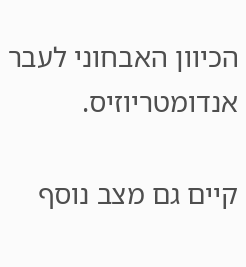הכיוון האבחוני לעבר אנדומטריוזיס.

קיים גם מצב נוסף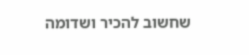שחשוב להכיר ושדומה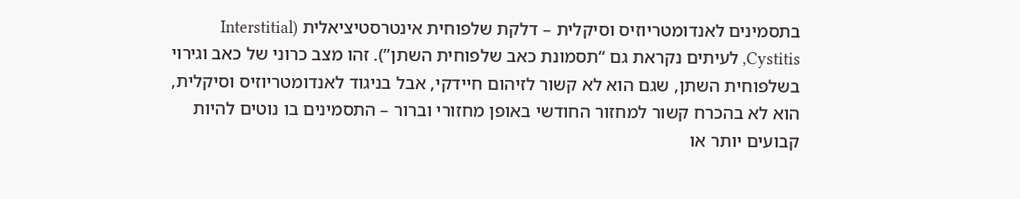בתסמינים לאנדומטריוזיס וסיקלית – דלקת שלפוחית אינטרסטיציאלית (Interstitial Cystitis, לעיתים נקראת גם “תסמונת כאב שלפוחית השתן”). זהו מצב כרוני של כאב וגירוי בשלפוחית השתן, שגם הוא לא קשור לזיהום חיידקי, אבל בניגוד לאנדומטריוזיס וסיקלית, הוא לא בהכרח קשור למחזור החודשי באופן מחזורי וברור – התסמינים בו נוטים להיות קבועים יותר או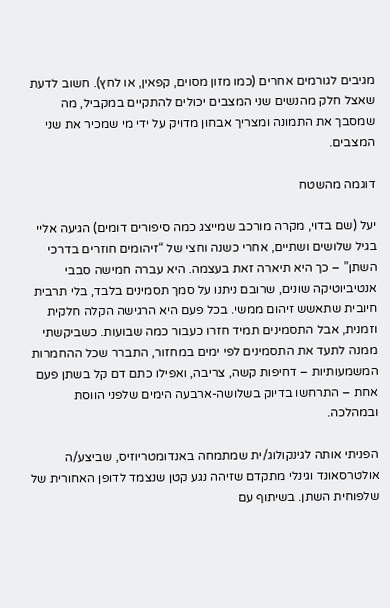מגיבים לגורמים אחרים (כמו מזון מסוים, קפאין, או לחץ). חשוב לדעת שאצל חלק מהנשים שני המצבים יכולים להתקיים במקביל, מה שמסבך את התמונה ומצריך אבחון מדויק על ידי מי שמכיר את שני המצבים.

דוגמה מהשטח

יעל (שם בדוי, מקרה מורכב שמייצג כמה סיפורים דומים) הגיעה אליי בגיל שלושים ושתיים, אחרי כשנה וחצי של “זיהומים חוזרים בדרכי השתן” – כך היא תיארה זאת בעצמה. היא עברה חמישה סבבי אנטיביוטיקה שונים, שרובם ניתנו על סמך תסמינים בלבד, בלי תרבית חיובית שתאשש זיהום ממשי. בכל פעם היא הרגישה הקלה חלקית וזמנית, אבל התסמינים תמיד חזרו כעבור כמה שבועות. כשביקשתי ממנה לתעד את התסמינים לפי ימים במחזור, התברר שכל ההחמרות המשמעותיות – דחיפות קשה, צריבה, ואפילו כתם דם קל בשתן פעם אחת – התרחשו בדיוק בשלושה-ארבעה הימים שלפני הווסת ובמהלכה.

הפניתי אותה לגינקולוג/ית שמתמחה באנדומטריוזיס, שביצע/ה אולטרסאונד וגינלי מתקדם שזיהה נגע קטן שנצמד לדופן האחורית של שלפוחית השתן. בשיתוף עם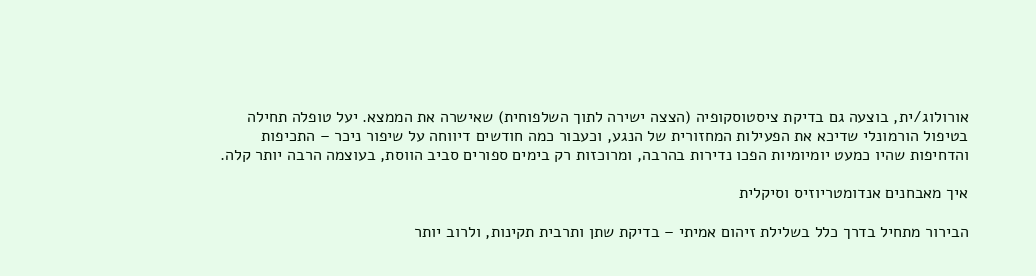אורולוג/ית, בוצעה גם בדיקת ציסטוסקופיה (הצצה ישירה לתוך השלפוחית) שאישרה את הממצא. יעל טופלה תחילה בטיפול הורמונלי שדיכא את הפעילות המחזורית של הנגע, וכעבור כמה חודשים דיווחה על שיפור ניכר – התכיפות והדחיפות שהיו כמעט יומיומיות הפכו נדירות בהרבה, ומרוכזות רק בימים ספורים סביב הווסת, בעוצמה הרבה יותר קלה.

איך מאבחנים אנדומטריוזיס וסיקלית

הבירור מתחיל בדרך כלל בשלילת זיהום אמיתי – בדיקת שתן ותרבית תקינות, ולרוב יותר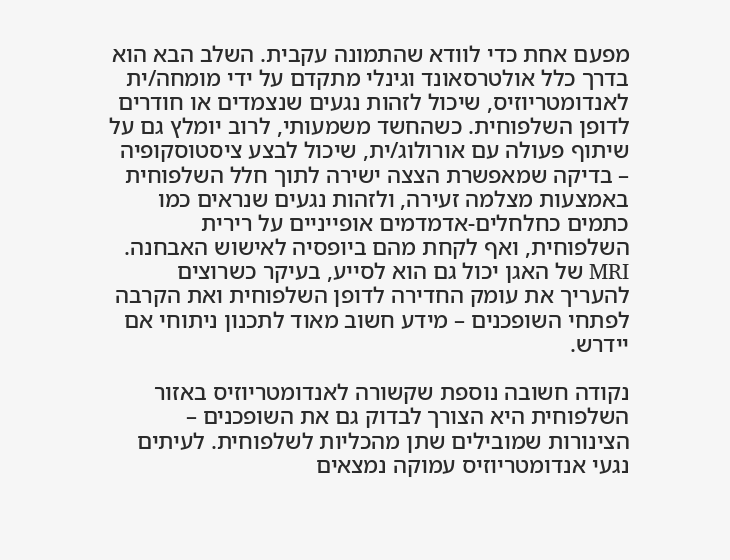מפעם אחת כדי לוודא שהתמונה עקבית. השלב הבא הוא בדרך כלל אולטרסאונד וגינלי מתקדם על ידי מומחה/ית לאנדומטריוזיס, שיכול לזהות נגעים שנצמדים או חודרים לדופן השלפוחית. כשהחשד משמעותי, לרוב יומלץ גם על שיתוף פעולה עם אורולוג/ית, שיכול לבצע ציסטוסקופיה – בדיקה שמאפשרת הצצה ישירה לתוך חלל השלפוחית באמצעות מצלמה זעירה, ולזהות נגעים שנראים כמו כתמים כחלחלים-אדמדמים אופייניים על רירית השלפוחית, ואף לקחת מהם ביופסיה לאישוש האבחנה. MRI של האגן יכול גם הוא לסייע, בעיקר כשרוצים להעריך את עומק החדירה לדופן השלפוחית ואת הקרבה לפתחי השופכנים – מידע חשוב מאוד לתכנון ניתוחי אם יידרש.

נקודה חשובה נוספת שקשורה לאנדומטריוזיס באזור השלפוחית היא הצורך לבדוק גם את השופכנים – הצינורות שמובילים שתן מהכליות לשלפוחית. לעיתים נגעי אנדומטריוזיס עמוקה נמצאים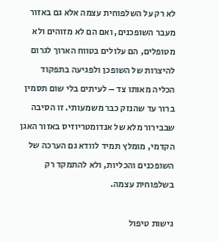לא רק על השלפוחית עצמה אלא גם באזור מעבר השופכנים, ואם הם לא מזוהים ולא מטופלים, הם עלולים בטווח הארוך לגרום להיצרות של השופכן ולפגיעה בתפקוד הכליה מאותו צד – לעיתים בלי שום תסמין ברור עד שהנזק כבר משמעותי. זו הסיבה שבבירור מלא של אנדומטריוזיס באזור האגן הקדמי, מומלץ תמיד לוודא גם הערכה של השופכנים והכליות, ולא להתמקד רק בשלפוחית עצמה.

גישות טיפול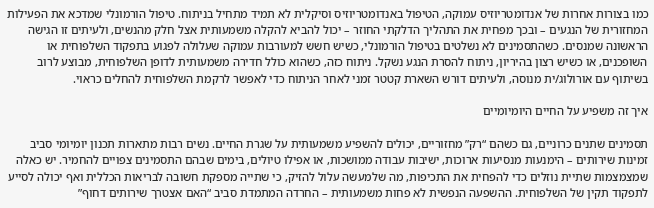כמו בצורות אחרות של אנדומטריוזיס עמוקה, הטיפול באנדומטריוזיס וסיקלית לא תמיד מתחיל בניתוח. טיפול הורמונלי שמדכא את הפעילות המחזורית של הנגעים – ובכך מפחית את התהליך הדלקתי החוזר – יכול להביא להקלה משמעותית אצל חלק מהנשים, ולעיתים זו הגישה הראשונה שמנסים. כשהתסמינים לא נשלטים בטיפול הורמונלי, כשיש חשש למעורבות עמוקה שעלולה לפגוע בתפקוד השלפוחית או השופכנים, או כשיש רצון בהיריון, ניתוח להסרת הנגע נשקל. ניתוח כזה, כשהוא כולל חדירה משמעותית לדופן השלפוחית, מבוצע לרוב בשיתוף עם אורולוג/ית מנוסה, ולעיתים דורש השארת קטטר זמני לאחר הניתוח כדי לאפשר לרקמת השלפוחית להחלים כראוי.

איך זה משפיע על החיים היומיומיים

תסמינים שתנים כרוניים, גם כשהם “רק” מחזוריים, יכולים להשפיע משמעותית על שגרת החיים. נשים רבות מתארות תכנון יומיומי סביב זמינות שירותים – הימנעות מנסיעות ארוכות, ישיבות עבודה ממושכות, או אפילו טיולים, בימים שבהם התסמינים צפויים להחמיר. יש כאלה שמצמצמות שתיית נוזלים כדי להפחית את התכיפות, מה שלמעשה עלול להזיק, כי שתייה מספקת חשובה לבריאות הכללית ואף יכולה לסייע לתפקוד תקין של השלפוחית. ההשפעה הנפשית לא פחות משמעותית – החרדה המתמדת סביב “האם אצטרך שירותים דחוף”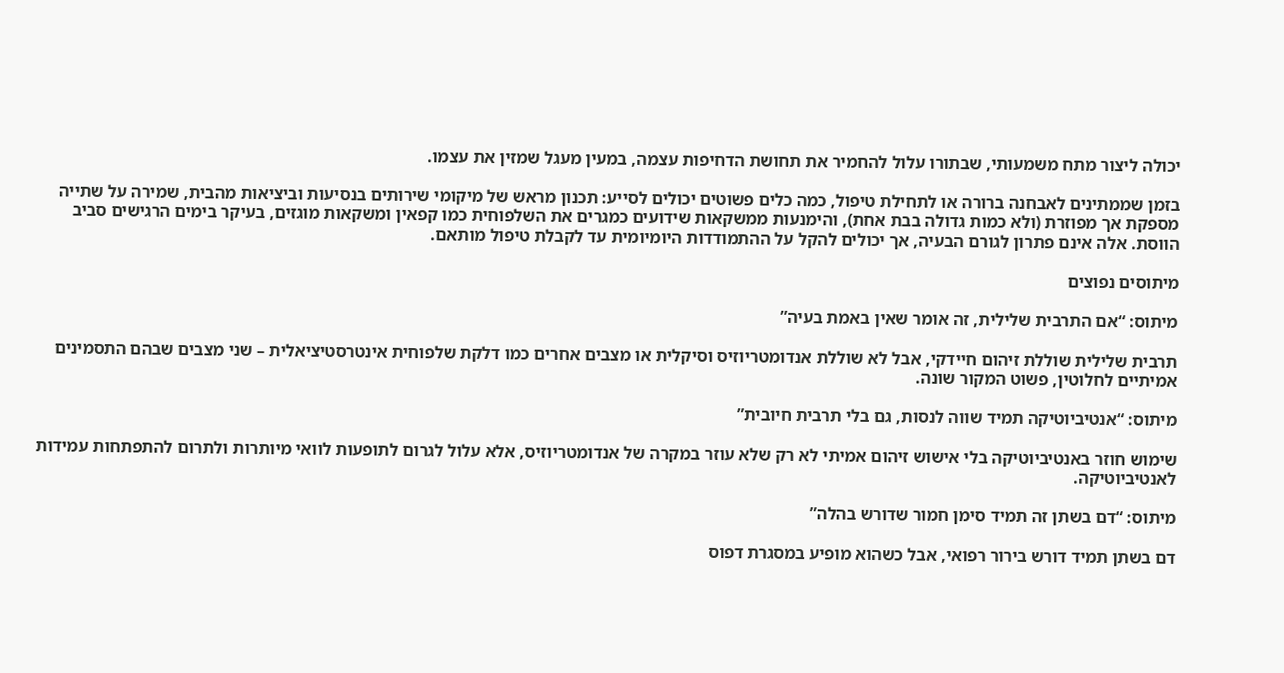יכולה ליצור מתח משמעותי, שבתורו עלול להחמיר את תחושת הדחיפות עצמה, במעין מעגל שמזין את עצמו.

בזמן שממתינים לאבחנה ברורה או לתחילת טיפול, כמה כלים פשוטים יכולים לסייע: תכנון מראש של מיקומי שירותים בנסיעות וביציאות מהבית, שמירה על שתייה מספקת אך מפוזרת (ולא כמות גדולה בבת אחת), והימנעות ממשקאות שידועים כמגרים את השלפוחית כמו קפאין ומשקאות מוגזים, בעיקר בימים הרגישים סביב הווסת. אלה אינם פתרון לגורם הבעיה, אך יכולים להקל על ההתמודדות היומיומית עד לקבלת טיפול מותאם.

מיתוסים נפוצים

מיתוס: “אם התרבית שלילית, זה אומר שאין באמת בעיה”

תרבית שלילית שוללת זיהום חיידקי, אבל לא שוללת אנדומטריוזיס וסיקלית או מצבים אחרים כמו דלקת שלפוחית אינטרסטיציאלית – שני מצבים שבהם התסמינים אמיתיים לחלוטין, פשוט המקור שונה.

מיתוס: “אנטיביוטיקה תמיד שווה לנסות, גם בלי תרבית חיובית”

שימוש חוזר באנטיביוטיקה בלי אישוש זיהום אמיתי לא רק שלא עוזר במקרה של אנדומטריוזיס, אלא עלול לגרום לתופעות לוואי מיותרות ולתרום להתפתחות עמידות לאנטיביוטיקה.

מיתוס: “דם בשתן זה תמיד סימן חמור שדורש בהלה”

דם בשתן תמיד דורש בירור רפואי, אבל כשהוא מופיע במסגרת דפוס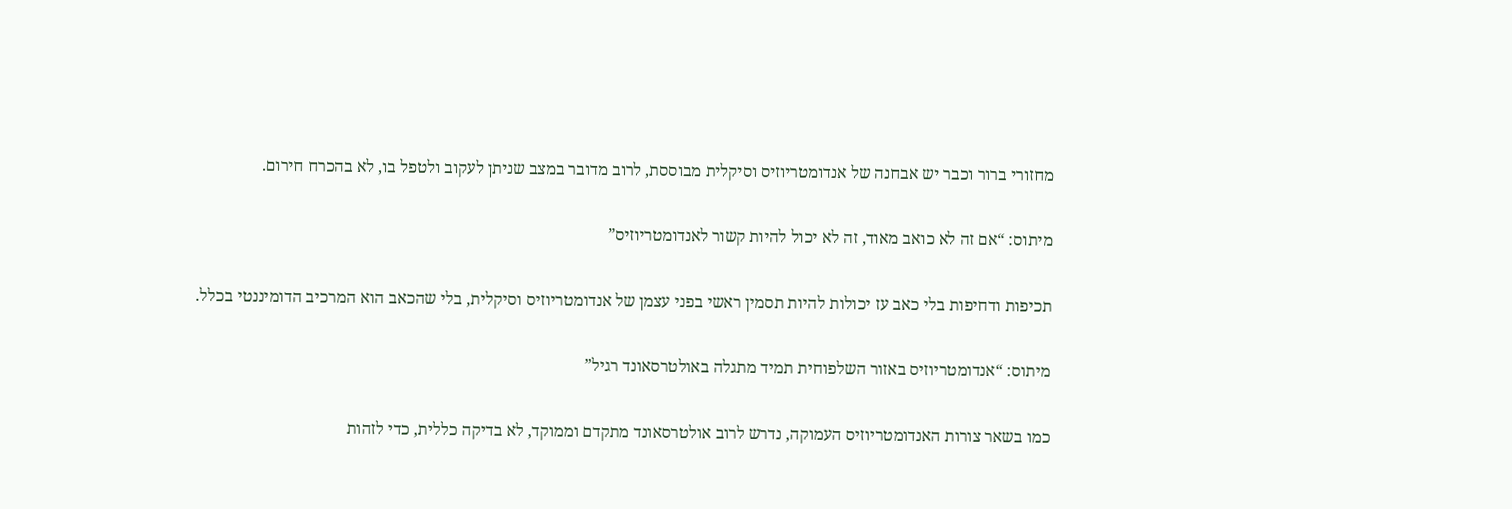מחזורי ברור וכבר יש אבחנה של אנדומטריוזיס וסיקלית מבוססת, לרוב מדובר במצב שניתן לעקוב ולטפל בו, לא בהכרח חירום.

מיתוס: “אם זה לא כואב מאוד, זה לא יכול להיות קשור לאנדומטריוזיס”

תכיפות ודחיפות בלי כאב עז יכולות להיות תסמין ראשי בפני עצמן של אנדומטריוזיס וסיקלית, בלי שהכאב הוא המרכיב הדומיננטי בכלל.

מיתוס: “אנדומטריוזיס באזור השלפוחית תמיד מתגלה באולטרסאונד רגיל”

כמו בשאר צורות האנדומטריוזיס העמוקה, נדרש לרוב אולטרסאונד מתקדם וממוקד, לא בדיקה כללית, כדי לזהות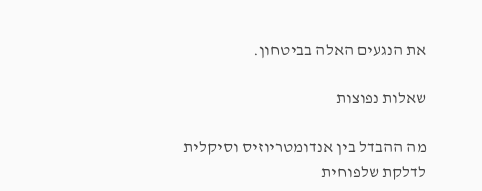את הנגעים האלה בביטחון.

שאלות נפוצות

מה ההבדל בין אנדומטריוזיס וסיקלית לדלקת שלפוחית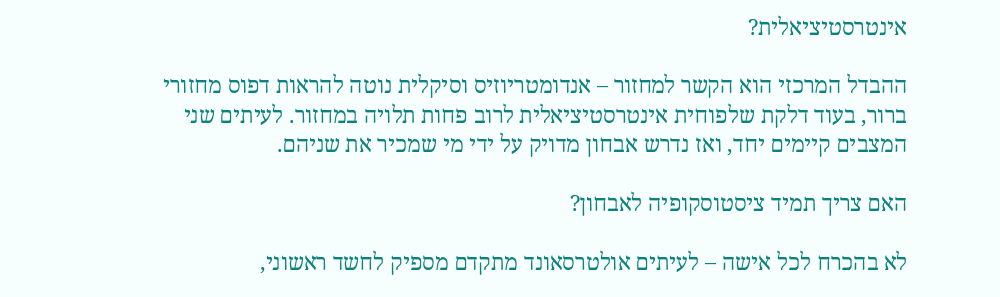אינטרסטיציאלית?

ההבדל המרכזי הוא הקשר למחזור – אנדומטריוזיס וסיקלית נוטה להראות דפוס מחזורי ברור, בעוד דלקת שלפוחית אינטרסטיציאלית לרוב פחות תלויה במחזור. לעיתים שני המצבים קיימים יחד, ואז נדרש אבחון מדויק על ידי מי שמכיר את שניהם.

האם צריך תמיד ציסטוסקופיה לאבחון?

לא בהכרח לכל אישה – לעיתים אולטרסאונד מתקדם מספיק לחשד ראשוני,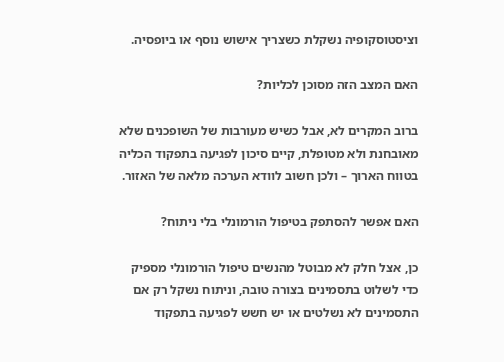וציסטוסקופיה נשקלת כשצריך אישוש נוסף או ביופסיה.

האם המצב הזה מסוכן לכליות?

ברוב המקרים לא, אבל כשיש מעורבות של השופכנים שלא מאובחנת ולא מטופלת, קיים סיכון לפגיעה בתפקוד הכליה בטווח הארוך – ולכן חשוב לוודא הערכה מלאה של האזור.

האם אפשר להסתפק בטיפול הורמונלי בלי ניתוח?

כן, אצל חלק לא מבוטל מהנשים טיפול הורמונלי מספיק כדי לשלוט בתסמינים בצורה טובה, וניתוח נשקל רק אם התסמינים לא נשלטים או יש חשש לפגיעה בתפקוד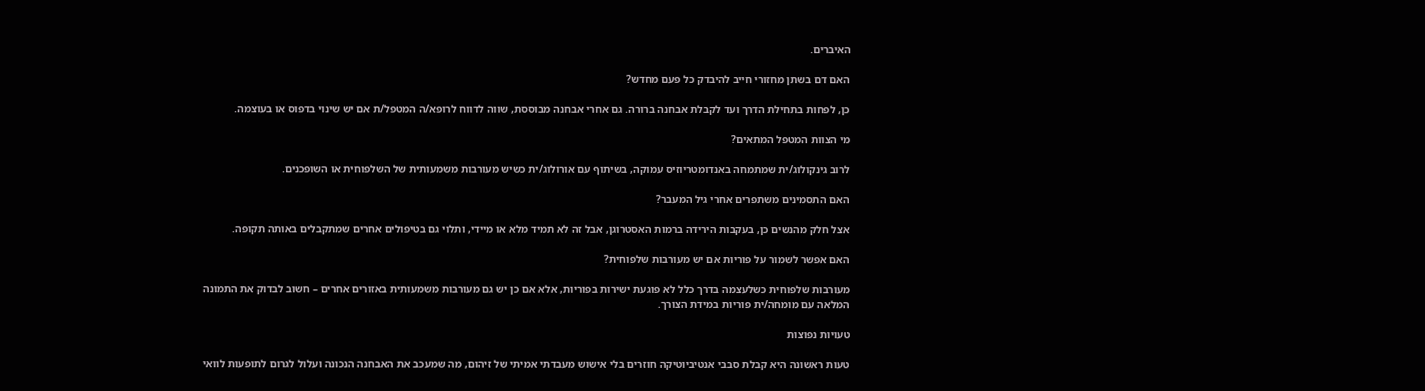האיברים.

האם דם בשתן מחזורי חייב להיבדק כל פעם מחדש?

כן, לפחות בתחילת הדרך ועד לקבלת אבחנה ברורה. גם אחרי אבחנה מבוססת, שווה לדווח לרופא/ה המטפל/ת אם יש שינוי בדפוס או בעוצמה.

מי הצוות המטפל המתאים?

לרוב גינקולוג/ית שמתמחה באנדומטריוזיס עמוקה, בשיתוף עם אורולוג/ית כשיש מעורבות משמעותית של השלפוחית או השופכנים.

האם התסמינים משתפרים אחרי גיל המעבר?

אצל חלק מהנשים כן, בעקבות הירידה ברמות האסטרוגן, אבל זה לא תמיד מלא או מיידי, ותלוי גם בטיפולים אחרים שמתקבלים באותה תקופה.

האם אפשר לשמור על פוריות אם יש מעורבות שלפוחית?

מעורבות שלפוחית כשלעצמה בדרך כלל לא פוגעת ישירות בפוריות, אלא אם כן יש גם מעורבות משמעותית באזורים אחרים – חשוב לבדוק את התמונה המלאה עם מומחה/ית פוריות במידת הצורך.

טעויות נפוצות

טעות ראשונה היא קבלת סבבי אנטיביוטיקה חוזרים בלי אישוש מעבדתי אמיתי של זיהום, מה שמעכב את האבחנה הנכונה ועלול לגרום לתופעות לוואי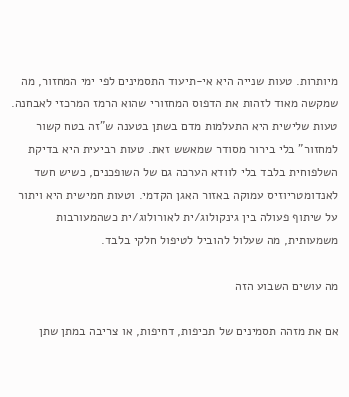מיותרות. טעות שנייה היא אי-תיעוד התסמינים לפי ימי המחזור, מה שמקשה מאוד לזהות את הדפוס המחזורי שהוא הרמז המרכזי לאבחנה. טעות שלישית היא התעלמות מדם בשתן בטענה ש”זה בטח קשור למחזור” בלי בירור מסודר שמאשש זאת. טעות רביעית היא בדיקת השלפוחית בלבד בלי לוודא הערכה גם של השופכנים, כשיש חשד לאנדומטריוזיס עמוקה באזור האגן הקדמי. וטעות חמישית היא ויתור על שיתוף פעולה בין גינקולוג/ית לאורולוג/ית כשהמעורבות משמעותית, מה שעלול להוביל לטיפול חלקי בלבד.

מה עושים השבוע הזה

אם את מזהה תסמינים של תכיפות, דחיפות, או צריבה במתן שתן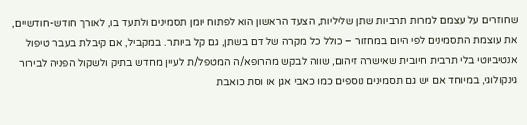שחוזרים על עצמם למרות תרביות שתן שליליות, הצעד הראשון הוא לפתוח יומן תסמינים ולתעד בו, לאורך חודש-חודשיים, את עוצמת התסמינים לפי היום במחזור – כולל כל מקרה של דם בשתן, גם קל ביותר. במקביל, אם קיבלת בעבר טיפול אנטיביוטי בלי תרבית חיובית שאישרה זיהום, שווה לבקש מהרופא/ה המטפל/ת לעיין מחדש בתיק ולשקול הפניה לבירור גינקולוגי, במיוחד אם יש גם תסמינים נוספים כמו כאבי אגן או וסת כואבת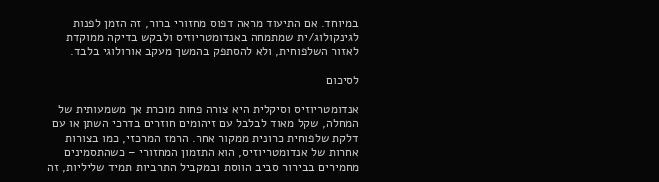במיוחד. אם התיעוד מראה דפוס מחזורי ברור, זה הזמן לפנות לגינקולוג/ית שמתמחה באנדומטריוזיס ולבקש בדיקה ממוקדת לאזור השלפוחית, ולא להסתפק בהמשך מעקב אורולוגי בלבד.

לסיכום

אנדומטריוזיס וסיקלית היא צורה פחות מוכרת אך משמעותית של המחלה, שקל מאוד לבלבל עם זיהומים חוזרים בדרכי השתן או עם דלקת שלפוחית כרונית ממקור אחר. הרמז המרכזי, כמו בצורות אחרות של אנדומטריוזיס, הוא התזמון המחזורי – כשהתסמינים מחמירים בבירור סביב הווסת ובמקביל התרביות תמיד שליליות, זה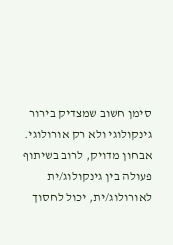סימן חשוב שמצדיק בירור גינקולוגי ולא רק אורולוגי. אבחון מדויק, לרוב בשיתוף פעולה בין גינקולוג/ית לאורולוג/ית, יכול לחסוך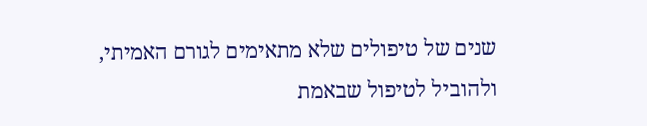שנים של טיפולים שלא מתאימים לגורם האמיתי, ולהוביל לטיפול שבאמת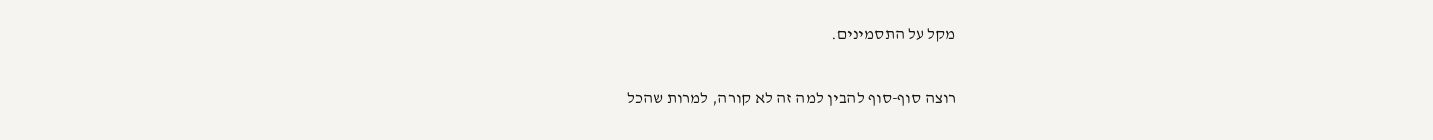מקל על התסמינים.

רוצה סוף-סוף להבין למה זה לא קורה, למרות שהכל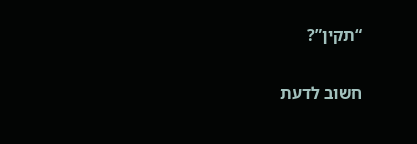“תקין”?

חשוב לדעת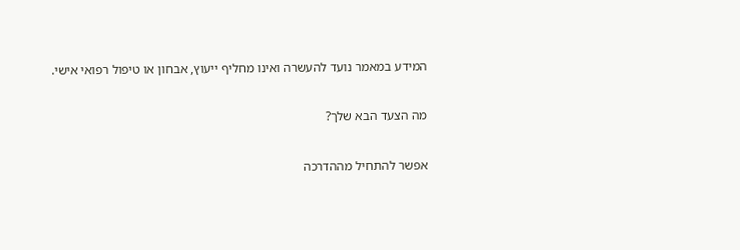המידע במאמר נועד להעשרה ואינו מחליף ייעוץ, אבחון או טיפול רפואי אישי.

מה הצעד הבא שלך?

אפשר להתחיל מההדרכה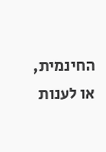החינמית, או לענות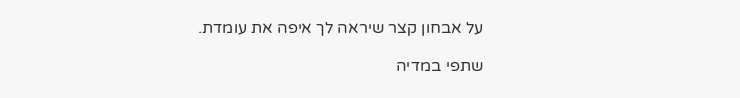על אבחון קצר שיראה לך איפה את עומדת.

שתפי במדיה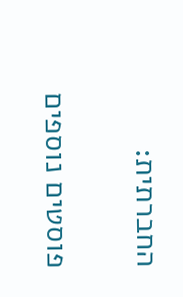החברתית:

פוסטים נוספים